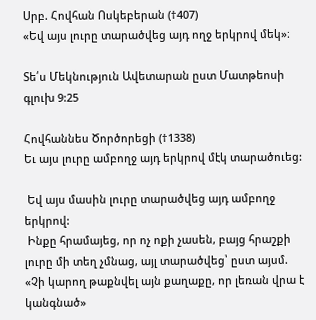Սրբ. Հովհան Ոսկեբերան (†407)
«Եվ այս լուրը տարածվեց այդ ողջ երկրով մեկ»։

Տե՛ս Մեկնություն Ավետարան ըստ Մատթեոսի գլուխ 9:25

Հովհաննես Ծործորեցի (†1338)
Եւ այս լուրը ամբողջ այդ երկրով մէկ տարածուեց:

 Եվ այս մասին լուրը տարածվեց այդ ամբողջ երկրով:
 Ինքը հրամայեց, որ ոչ ոքի չասեն, բայց հրաշքի լուրը մի տեղ չմնաց, այլ տարածվեց՝ ըստ այսմ. «Չի կարող թաքնվել այն քաղաքը, որ լեռան վրա է կանգնած»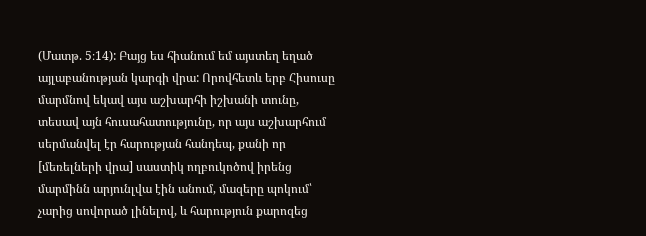(Մատթ. 5։14): Բայց ես հիանում եմ այստեղ եղած այլաբանության կարգի վրա: Որովհետև երբ Հիսուսը մարմնով եկավ այս աշխարհի իշխանի տունը, տեսավ այն հուսահատությունը, որ այս աշխարհում սերմանվել էր հարության հանդեպ, քանի որ [մեռելների վրա] սաստիկ ողբուկոծով իրենց մարմինն արյունլվա էին անում, մազերը պոկում՝ չարից սովորած լինելով, և հարություն քարոզեց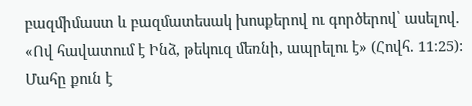բազմիմաստ և բազմատեսակ խոսքերով ու գործերով՝ ասելով. «Ով հավատում է Ինձ, թեկուզ մեռնի, ապրելու է» (Հովհ. 11։25): Մահը քուն է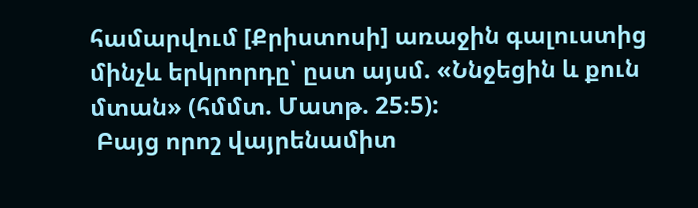համարվում [Քրիստոսի] առաջին գալուստից մինչև երկրորդը՝ ըստ այսմ. «Ննջեցին և քուն մտան» (հմմտ. Մատթ. 25։5):
 Բայց որոշ վայրենամիտ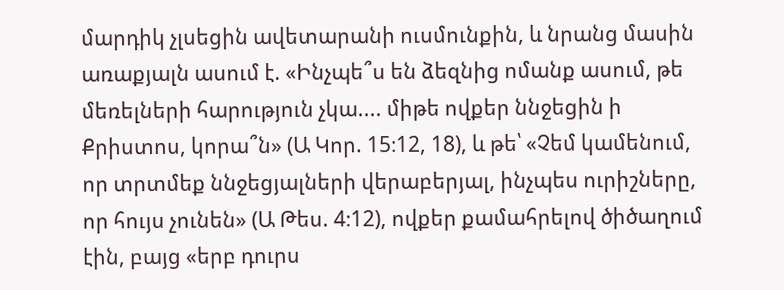մարդիկ չլսեցին ավետարանի ուսմունքին, և նրանց մասին առաքյալն ասում է. «Ինչպե՞ս են ձեզնից ոմանք ասում, թե մեռելների հարություն չկա.... միթե ովքեր ննջեցին ի Քրիստոս, կորա՞ն» (Ա Կոր. 15։12, 18), և թե՝ «Չեմ կամենում, որ տրտմեք ննջեցյալների վերաբերյալ, ինչպես ուրիշները, որ հույս չունեն» (Ա Թես. 4։12), ովքեր քամահրելով ծիծաղում էին, բայց «երբ դուրս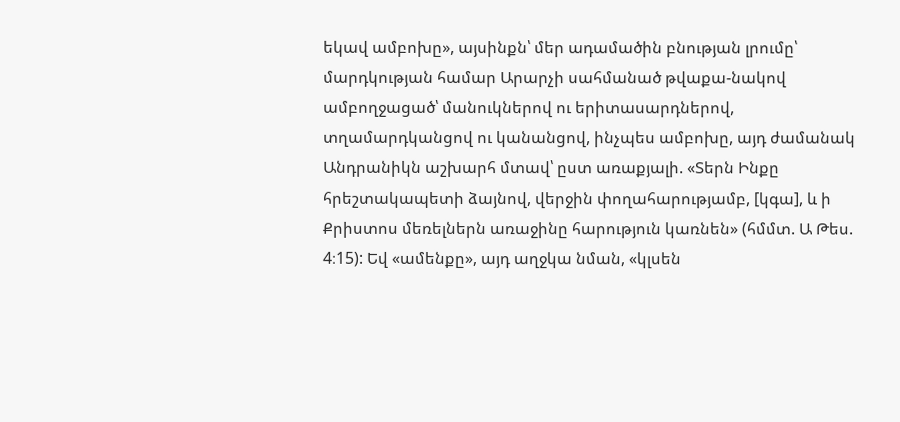եկավ ամբոխը», այսինքն՝ մեր ադամածին բնության լրումը՝ մարդկության համար Արարչի սահմանած թվաքա-նակով ամբողջացած՝ մանուկներով ու երիտասարդներով, տղամարդկանցով ու կանանցով, ինչպես ամբոխը, այդ ժամանակ Անդրանիկն աշխարհ մտավ՝ ըստ առաքյալի. «Տերն Ինքը հրեշտակապետի ձայնով, վերջին փողահարությամբ, [կգա], և ի Քրիստոս մեռելներն առաջինը հարություն կառնեն» (հմմտ. Ա Թես. 4։15): Եվ «ամենքը», այդ աղջկա նման, «կլսեն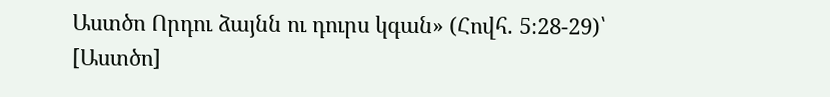Աստծո Որդու ձայնն ու դուրս կգան» (Հովհ. 5։28-29)՝ [Աստծո]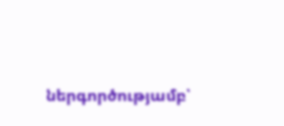ներգործությամբ՝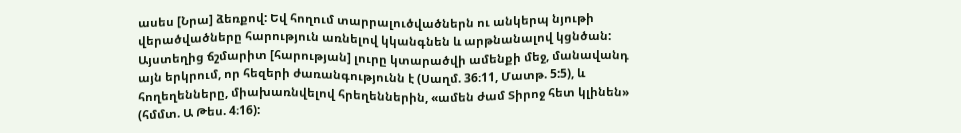ասես [Նրա] ձեռքով: Եվ հողում տարրալուծվածներն ու անկերպ նյութի վերածվածները հարություն առնելով կկանգնեն և արթնանալով կցնծան: Այստեղից ճշմարիտ [հարության] լուրը կտարածվի ամենքի մեջ, մանավանդ այն երկրում, որ հեզերի ժառանգությունն է (Սաղմ. 36։11, Մատթ. 5:5), և հողեղենները, միախառնվելով հրեղեններին, «ամեն ժամ Տիրոջ հետ կլինեն» (հմմտ. Ա Թես. 4։16):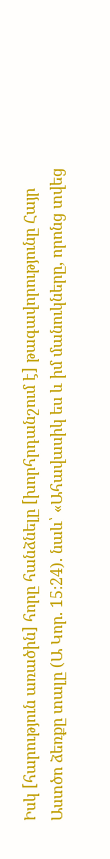Իսկ [հարություն առածին] հորը հանձնելը [խորհրդանշում է] թագավորությունը Հայր Աստծո ձեռքը տալը (Ա Կոր. 15։24). նաև՝ «Ահավասիկ ես և իմ մանուկները, որոնց տվեց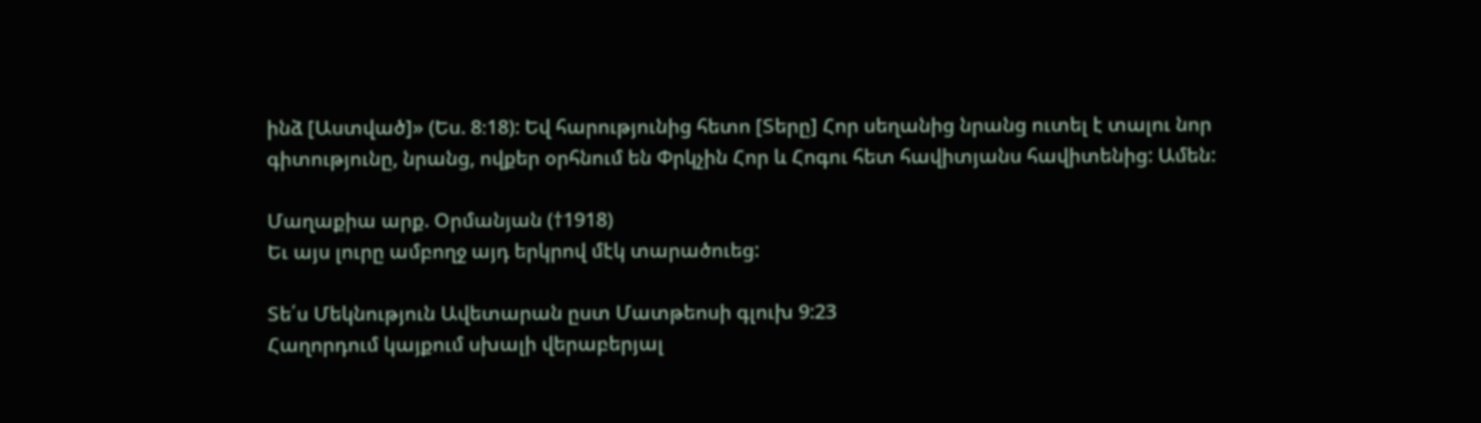ինձ [Աստված]» (Ես. 8։18): Եվ հարությունից հետո [Տերը] Հոր սեղանից նրանց ուտել է տալու նոր գիտությունը, նրանց, ովքեր օրհնում են Փրկչին Հոր և Հոգու հետ հավիտյանս հավիտենից: Ամեն:

Մաղաքիա արք. Օրմանյան (†1918)
Եւ այս լուրը ամբողջ այդ երկրով մէկ տարածուեց:

Տե՛ս Մեկնություն Ավետարան ըստ Մատթեոսի գլուխ 9:23
Հաղորդում կայքում սխալի վերաբերյալ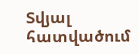Տվյալ հատվածում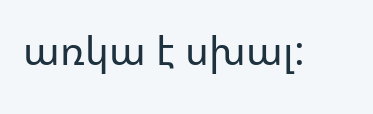առկա է սխալ: